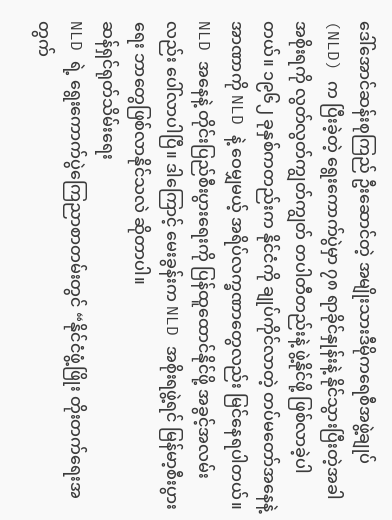ဒေါ်အောင်ဆန်းစုကြည် ဦးဆောင်တဲ့ အမျိုးသားဒီမိုကရေစီအဖွဲ့ချုပ် (NLD) က ပြီးခဲ့တဲ့ ရွေးကောက်ပွဲမှာ ၇၈ ရာခိုင်နှုန်းနဲ့ နိုင်သွားပြီးတဲ့အခါ အစိုးရကို လွတ်လွတ်ကျွတ်ကျွတ် တပါတီတည်းနဲ့ ဖွဲ့နိုင်ဖို့ ဖြစ်လာခဲ့ပါတယ်။ ၁၉၆၂ ခုနှစ်ကတည်းက နိုင်ငံကို ချုပ်ကိုင်လာတဲ့ တပ်မတော်အနေနဲ့ အာဏာကို NLD နဲ့ ဝေမျှမယ့် အရိပ်လက္ခဏာတွေလည်း မြင်နေရပါတယ်။ NLD အနေနဲ့ တိုင်းပြည်စီးပွားရေးကို ပြန်ထူထောင်နိုင်ဖို့ အခွင့်အလမ်းလည်း ပေါ်လာပါပြီ။ ဒါကြောင့် မေးခွန်းက NLD အစိုးရဖွဲ့ရင် မြန်မာ့စီးပွားရေး ဘာတွေဖြစ်လာနိုင်သလဲ ဆိုတာပါ။
ဆန်ရှင်ရုတ်သိမ်းရေး
NLD ရဲ့ ရွေးကောက်ပွဲကြေညာစာတမ်းတွင် “နိုင်ငံဖွံ့ဖြိုး တိုးတက်ရေးအတွက်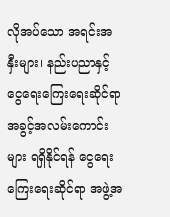လိုအပ်သော အရင်းအနှီးများ၊ နည်းပညာနှင့် ငွေရေးကြေးရေးဆိုင်ရာ အခွင့်အလမ်းကောင်းများ ရရှိနိုင်ရန် ငွေရေးကြေးရေးဆိုင်ရာ အဖွဲ့အ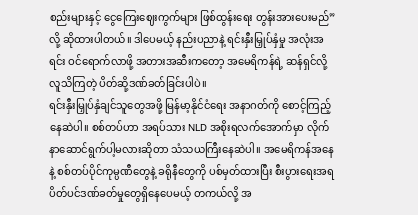စည်းများနှင့် ငွေကြေးဈေးကွက်များ ဖြစ်ထွန်းရေး တွန်းအားပေးမည်”လို့ ဆိုထားပါတယ်။ ဒါပေမယ့် နည်းပညာနဲ့ ရင်းနှီးမြှုပ်နှံမှု အလုံးအရင်း ဝင်ရောက်လာဖို့ အတားအဆီးကတော့ အမေရိကန်ရဲ့ ဆန်ရှင်လို့ လူသိကြတဲ့ ပိတ်ဆို့ဒဏ်ခတ်ခြင်းပါပဲ။
ရင်းနှီးမြှုပ်နှံချင်သူတွေအဖို့ မြန်မာ့နိုင်ငံရေး အနာဂတ်ကို စောင့်ကြည့်နေဆဲပါ။ စစ်တပ်ဟာ အရပ်သား NLD အစိုးရလက်အောက်မှာ လိုက်နာဆောင်ရွက်ပါ့မလားဆိုတာ သံသယကြီးနေဆဲပါ။ အမေရိကန်အနေနဲ့ စစ်တပ်ပိုင်ကုမ္ပဏီတွေနဲ့ ခရိုနီတွေကို ပစ်မှတ်ထားပြီး စီးပွားရေးအရ ပိတ်ပင်ဒဏ်ခတ်မှုတွေရှိနေပေမယ့် တကယ်လို့ အ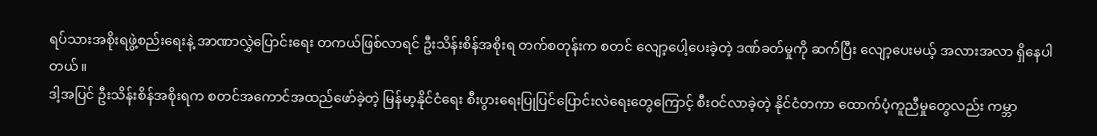ရပ်သားအစိုးရဖွဲ့စည်းရေးနဲ့ အာဏာလွှဲပြောင်းရေး တကယ်ဖြစ်လာရင် ဦးသိန်းစိန်အစိုးရ တက်စတုန်းက စတင် လျော့ပေါ့ပေးခဲ့တဲ့ ဒဏ်ခတ်မှုကို ဆက်ပြီး လျော့ပေးမယ့် အလားအလာ ရှိနေပါတယ်။
ဒါ့အပြင် ဦးသိန်းစိန်အစိုးရက စတင်အကောင်အထည်ဖော်ခဲ့တဲ့ မြန်မာ့နိုင်ငံရေး စီးပွားရေးပြုပြင်ပြောင်းလဲရေးတွေကြောင့် စီးဝင်လာခဲ့တဲ့ နိုင်ငံတကာ ထောက်ပံ့ကူညီမှုတွေလည်း ကမ္ဘာ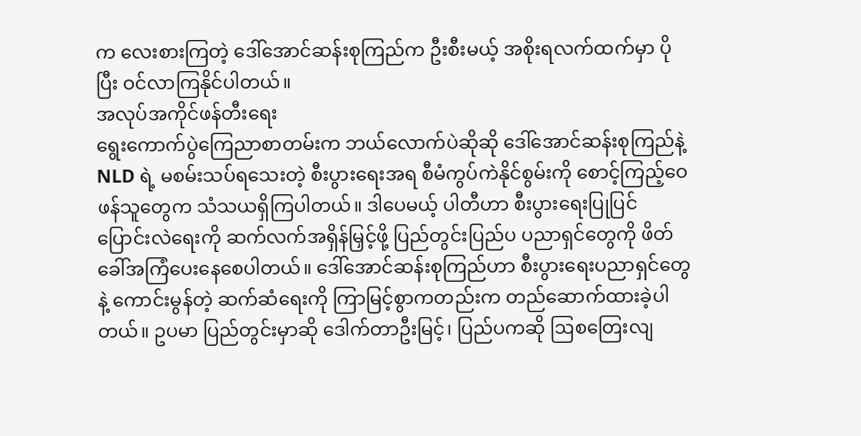က လေးစားကြတဲ့ ဒေါ်အောင်ဆန်းစုကြည်က ဦးစီးမယ့် အစိုးရလက်ထက်မှာ ပိုပြီး ဝင်လာကြနိုင်ပါတယ်။
အလုပ်အကိုင်ဖန်တီးရေး
ရွေးကောက်ပွဲကြေညာစာတမ်းက ဘယ်လောက်ပဲဆိုဆို ဒေါ်အောင်ဆန်းစုကြည်နဲ့ NLD ရဲ့ မစမ်းသပ်ရသေးတဲ့ စီးပွားရေးအရ စီမံကွပ်ကဲနိုင်စွမ်းကို စောင့်ကြည့်ဝေဖန်သူတွေက သံသယရှိကြပါတယ်။ ဒါပေမယ့် ပါတီဟာ စီးပွားရေးပြုပြင်ပြောင်းလဲရေးကို ဆက်လက်အရှိန်မြှင့်ဖို့ ပြည်တွင်းပြည်ပ ပညာရှင်တွေကို ဖိတ်ခေါ်အကြံပေးနေစေပါတယ်။ ဒေါ်အောင်ဆန်းစုကြည်ဟာ စီးပွားရေးပညာရှင်တွေနဲ့ ကောင်းမွန်တဲ့ ဆက်ဆံရေးကို ကြာမြင့်စွာကတည်းက တည်ဆောက်ထားခဲ့ပါတယ်။ ဥပမာ ပြည်တွင်းမှာဆို ဒေါက်တာဦးမြင့်၊ ပြည်ပကဆို ဩစတြေးလျ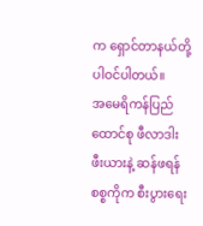က ရှောင်တာနယ်တို့ ပါဝင်ပါတယ်။
အမေရိကန်ပြည်ထောင်စု ဖီလာဒါးဖီးယားနဲ့ ဆန်ဖရန်စစ္စကိုက စီးပွားရေး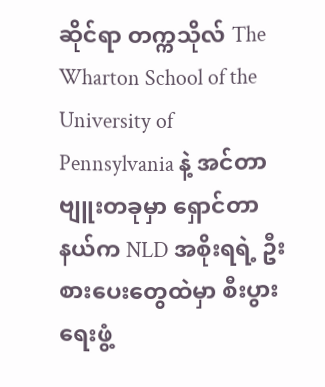ဆိုင်ရာ တက္ကသိုလ် The Wharton School of the University of Pennsylvania နဲ့ အင်တာဗျူးတခုမှာ ရှောင်တာနယ်က NLD အစိုးရရဲ့ ဦးစားပေးတွေထဲမှာ စီးပွားရေးဖွံ့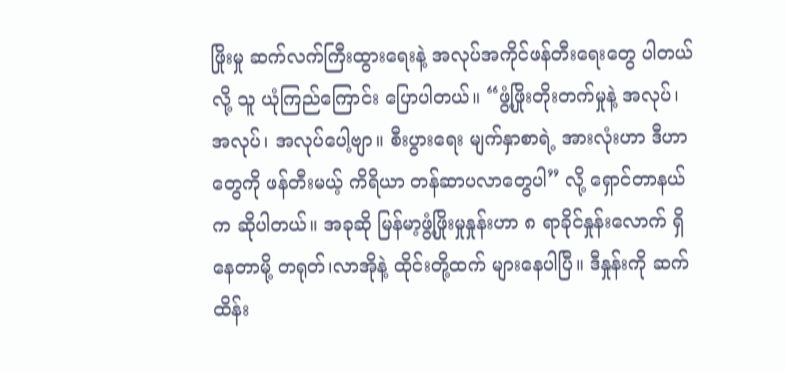ဖြိုးမှု ဆက်လက်ကြီးထွားရေးနဲ့ အလုပ်အကိုင်ဖန်တီးရေးတွေ ပါတယ်လို့ သူ ယုံကြည်ကြောင်း ပြောပါတယ်။ “ဖွံ့ဖြိုးတိုးတက်မှုနဲ့ အလုပ်၊ အလုပ်၊ အလုပ်ပေါ့ဗျာ။ စီးပွားရေး မျက်နှာစာရဲ့ အားလုံးဟာ ဒီဟာတွေကို ဖန်တီးမယ့် ကိရိယာ တန်ဆာပလာတွေပါ” လို့ ရှောင်တာနယ်က ဆိုပါတယ်။ အခုဆို မြန်မာ့ဖွံ့ဖြိုးမှုနှုန်းဟာ ၈ ရာခိုင်နှုန်းလောက် ရှိနေတာမို့ တရုတ်၊လာအိုနဲ့ ထိုင်းတို့ထက် များနေပါပြီ။ ဒီနှုန်းကို ဆက်ထိန်း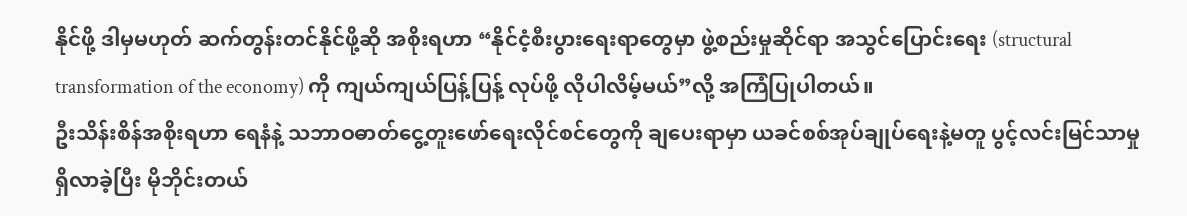နိုင်ဖို့ ဒါမှမဟုတ် ဆက်တွန်းတင်နိုင်ဖို့ဆို အစိုးရဟာ “နိုင်ငံ့စီးပွားရေးရာတွေမှာ ဖွဲ့စည်းမှုဆိုင်ရာ အသွင်ပြောင်းရေး (structural transformation of the economy) ကို ကျယ်ကျယ်ပြန့်ပြန့် လုပ်ဖို့ လိုပါလိမ့်မယ်”လို့ အကြံပြုပါတယ်။
ဦးသိန်းစိန်အစိုးရဟာ ရေနံနဲ့ သဘာဝဓာတ်ငွေ့တူးဖော်ရေးလိုင်စင်တွေကို ချပေးရာမှာ ယခင်စစ်အုပ်ချုပ်ရေးနဲ့မတူ ပွင့်လင်းမြင်သာမှုရှိလာခဲ့ပြီး မိုဘိုင်းတယ်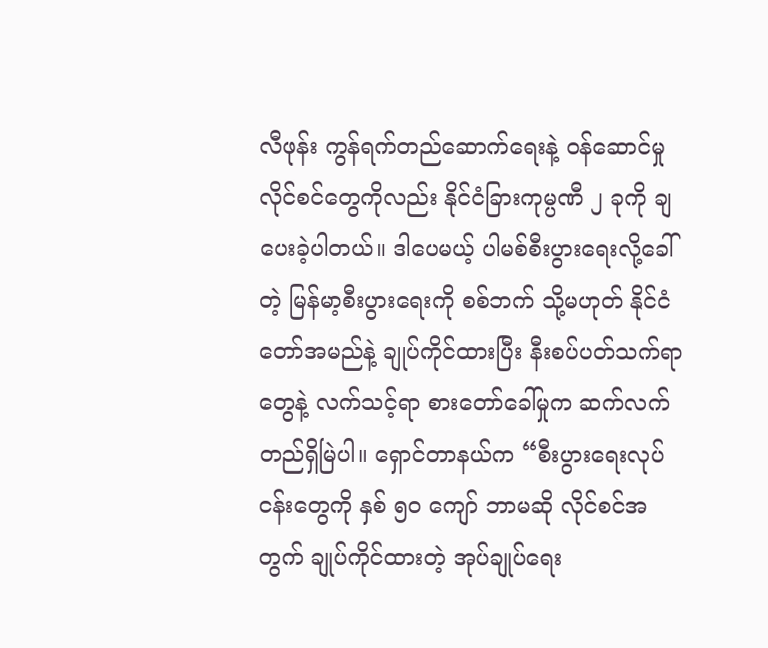လီဖုန်း ကွန်ရက်တည်ဆောက်ရေးနဲ့ ဝန်ဆောင်မှုလိုင်စင်တွေကိုလည်း နိုင်ငံခြားကုမ္ပဏီ ၂ ခုကို ချပေးခဲ့ပါတယ်။ ဒါပေမယ့် ပါမစ်စီးပွားရေးလို့ခေါ်တဲ့ မြန်မာ့စီးပွားရေးကို စစ်ဘက် သို့မဟုတ် နိုင်ငံတော်အမည်နဲ့ ချုပ်ကိုင်ထားပြီး နီးစပ်ပတ်သက်ရာတွေနဲ့ လက်သင့်ရာ စားတော်ခေါ်မှုက ဆက်လက်တည်ရှိမြဲပါ။ ရှောင်တာနယ်က “စီးပွားရေးလုပ်ငန်းတွေကို နှစ် ၅၀ ကျော် ဘာမဆို လိုင်စင်အတွက် ချုပ်ကိုင်ထားတဲ့ အုပ်ချုပ်ရေး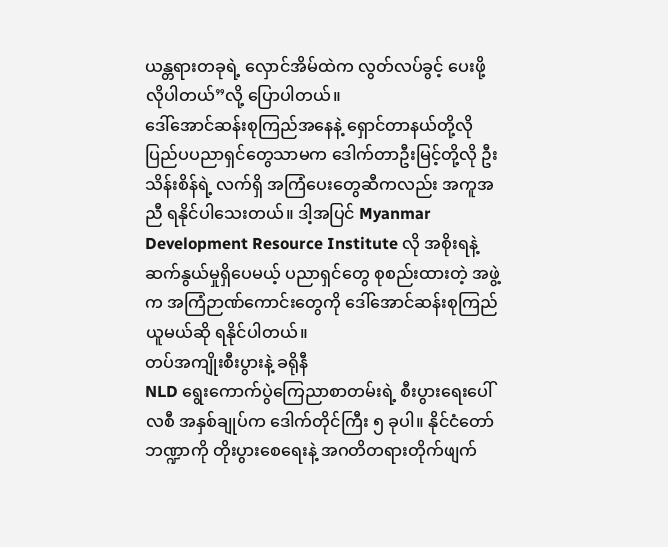ယန္တရားတခုရဲ့ လှောင်အိမ်ထဲက လွတ်လပ်ခွင့် ပေးဖို့ လိုပါတယ်”လို့ ပြောပါတယ်။
ဒေါ်အောင်ဆန်းစုကြည်အနေနဲ့ ရှောင်တာနယ်တို့လို ပြည်ပပညာရှင်တွေသာမက ဒေါက်တာဦးမြင့်တို့လို ဦးသိန်းစိန်ရဲ့ လက်ရှိ အကြံပေးတွေဆီကလည်း အကူအညီ ရနိုင်ပါသေးတယ်။ ဒါ့အပြင် Myanmar Development Resource Institute လို အစိုးရနဲ့ ဆက်နွယ်မှုရှိပေမယ့် ပညာရှင်တွေ စုစည်းထားတဲ့ အဖွဲ့က အကြံဉာဏ်ကောင်းတွေကို ဒေါ်အောင်ဆန်းစုကြည် ယူမယ်ဆို ရနိုင်ပါတယ်။
တပ်အကျိုးစီးပွားနဲ့ ခရိုနီ
NLD ရွေးကောက်ပွဲကြေညာစာတမ်းရဲ့ စီးပွားရေးပေါ်လစီ အနှစ်ချုပ်က ဒေါက်တိုင်ကြီး ၅ ခုပါ။ နိုင်ငံတော်ဘဏ္ဍာကို တိုးပွားစေရေးနဲ့ အဂတိတရားတိုက်ဖျက်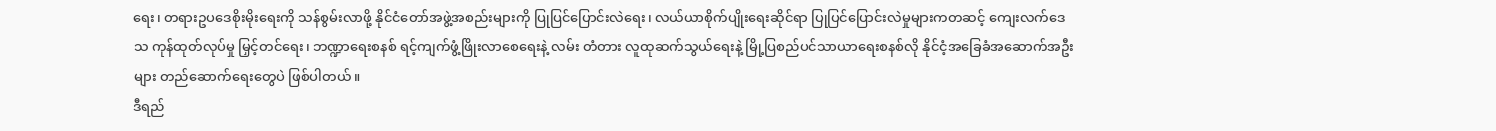ရေး၊ တရားဥပဒေစိုးမိုးရေးကို သန်စွမ်းလာဖို့ နိုင်ငံတော်အဖွဲ့အစည်းများကို ပြုပြင်ပြောင်းလဲရေး၊ လယ်ယာစိုက်ပျိုးရေးဆိုင်ရာ ပြုပြင်ပြောင်းလဲမှုများကတဆင့် ကျေးလက်ဒေသ ကုန်ထုတ်လုပ်မှု မြှင့်တင်ရေး၊ ဘဏ္ဍာရေးစနစ် ရင့်ကျက်ဖွံ့ဖြိုးလာစေရေးနဲ့ လမ်း တံတား လူထုဆက်သွယ်ရေးနဲ့ မြို့ပြစည်ပင်သာယာရေးစနစ်လို နိုင်ငံ့အခြေခံအဆောက်အဦးများ တည်ဆောက်ရေးတွေပဲ ဖြစ်ပါတယ်။
ဒီရည်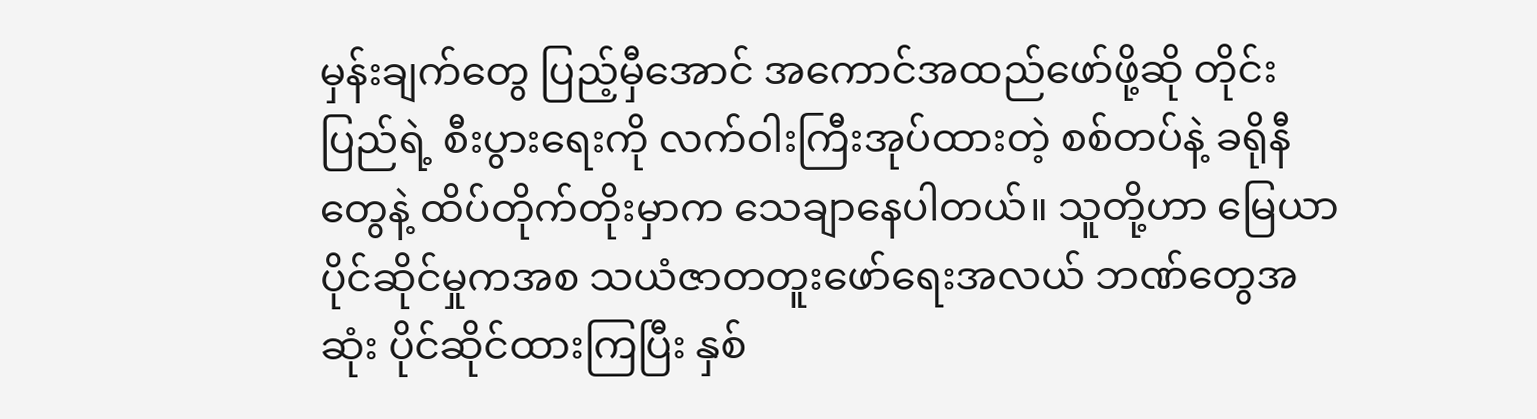မှန်းချက်တွေ ပြည့်မှီအောင် အကောင်အထည်ဖော်ဖို့ဆို တိုင်းပြည်ရဲ့ စီးပွားရေးကို လက်ဝါးကြီးအုပ်ထားတဲ့ စစ်တပ်နဲ့ ခရိုနီတွေနဲ့ ထိပ်တိုက်တိုးမှာက သေချာနေပါတယ်။ သူတို့ဟာ မြေယာပိုင်ဆိုင်မှုကအစ သယံဇာတတူးဖော်ရေးအလယ် ဘဏ်တွေအဆုံး ပိုင်ဆိုင်ထားကြပြီး နှစ်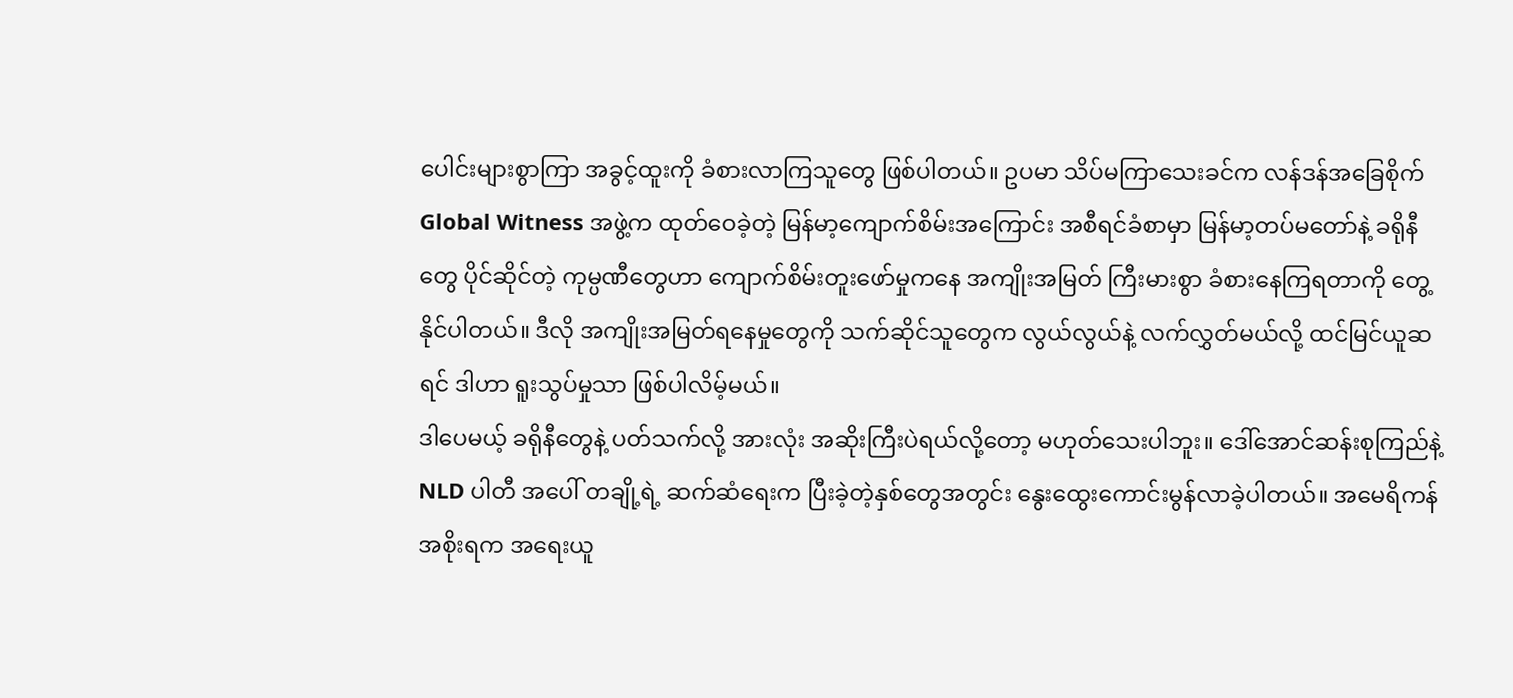ပေါင်းများစွာကြာ အခွင့်ထူးကို ခံစားလာကြသူတွေ ဖြစ်ပါတယ်။ ဥပမာ သိပ်မကြာသေးခင်က လန်ဒန်အခြေစိုက် Global Witness အဖွဲ့က ထုတ်ဝေခဲ့တဲ့ မြန်မာ့ကျောက်စိမ်းအကြောင်း အစီရင်ခံစာမှာ မြန်မာ့တပ်မတော်နဲ့ ခရိုနီတွေ ပိုင်ဆိုင်တဲ့ ကုမ္ပဏီတွေဟာ ကျောက်စိမ်းတူးဖော်မှုကနေ အကျိုးအမြတ် ကြီးမားစွာ ခံစားနေကြရတာကို တွေ့နိုင်ပါတယ်။ ဒီလို အကျိုးအမြတ်ရနေမှုတွေကို သက်ဆိုင်သူတွေက လွယ်လွယ်နဲ့ လက်လွှတ်မယ်လို့ ထင်မြင်ယူဆရင် ဒါဟာ ရူးသွပ်မှုသာ ဖြစ်ပါလိမ့်မယ်။
ဒါပေမယ့် ခရိုနီတွေနဲ့ ပတ်သက်လို့ အားလုံး အဆိုးကြီးပဲရယ်လို့တော့ မဟုတ်သေးပါဘူး။ ဒေါ်အောင်ဆန်းစုကြည်နဲ့ NLD ပါတီ အပေါ် တချို့ရဲ့ ဆက်ဆံရေးက ပြီးခဲ့တဲ့နှစ်တွေအတွင်း နွေးထွေးကောင်းမွန်လာခဲ့ပါတယ်။ အမေရိကန် အစိုးရက အရေးယူ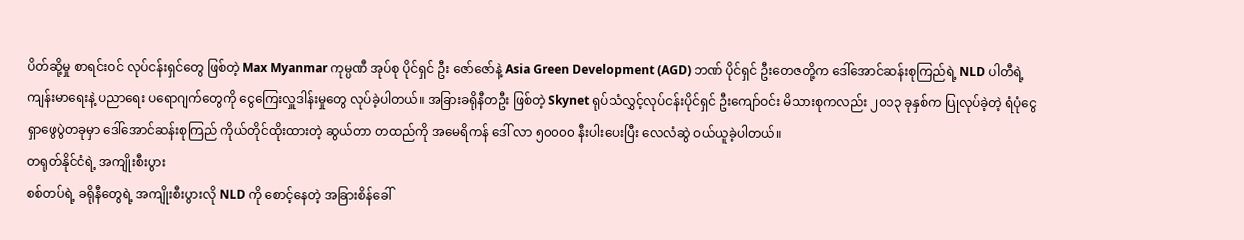ပိတ်ဆို့မှု စာရင်းဝင် လုပ်ငန်းရှင်တွေ ဖြစ်တဲ့ Max Myanmar ကုမ္ပဏီ အုပ်စု ပိုင်ရှင် ဦး ဇော်ဇော်နဲ့ Asia Green Development (AGD) ဘဏ် ပိုင်ရှင် ဦးတေဇတို့က ဒေါ်အောင်ဆန်းစုကြည်ရဲ့ NLD ပါတီရဲ့ ကျန်းမာရေးနဲ့ ပညာရေး ပရောဂျက်တွေကို ငွေကြေးလှူဒါန်းမှုတွေ လုပ်ခဲ့ပါတယ်။ အခြားခရိုနီတဦး ဖြစ်တဲ့ Skynet ရုပ်သံလွှင့်လုပ်ငန်းပိုင်ရှင် ဦးကျော်ဝင်း မိသားစုကလည်း ၂၀၁၃ ခုနှစ်က ပြုလုပ်ခဲ့တဲ့ ရံပုံငွေ ရှာဖွေပွဲတခုမှာ ဒေါ်အောင်ဆန်းစုကြည် ကိုယ်တိုင်ထိုးထားတဲ့ ဆွယ်တာ တထည်ကို အမေရိကန် ဒေါ် လာ ၅၀၀၀၀ နီးပါးပေးပြီး လေလံဆွဲ ဝယ်ယူခဲ့ပါတယ်။
တရုတ်နိုင်ငံရဲ့ အကျိုးစီးပွား
စစ်တပ်ရဲ့ ခရိုနီတွေရဲ့ အကျိုးစီးပွားလို NLD ကို စောင့်နေတဲ့ အခြားစိန်ခေါ်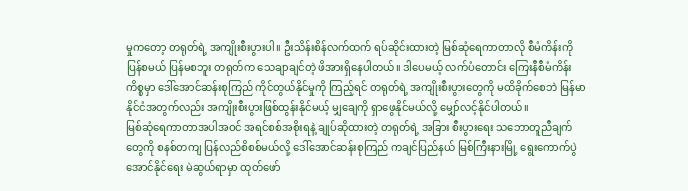မှုကတော့ တရုတ်ရဲ့ အကျိုးစီးပွားပါ။ ဦးသိန်းစိန်လက်ထက် ရပ်ဆိုင်းထားတဲ့ မြစ်ဆုံရေကာတာလို စီမံကိန်းကို ပြန်စမယ် ပြန်မစဘူး တရုတ်က သေချာချင်တဲ့ ဖိအားရှိနေပါတယ်။ ဒါပေမယ့် လက်ပံတောင်း ကြေးနီစီမံကိန်းကိစ္စမှာ ဒေါ်အောင်ဆန်းစုကြည် ကိုင်တွယ်နိုင်မှုကို ကြည့်ရင် တရုတ်ရဲ့ အကျိုးစီးပွားတွေကို မထိခိုက်စေဘဲ မြန်မာနိုင်ငံအတွက်လည်း အကျိုးစီးပွားဖြစ်ထွန်းနိုင်မယ့် မျှချေကို ရှာဖွေနိုင်မယ်လို့ မျှော်လင့်နိုင်ပါတယ်။
မြစ်ဆုံရေကာတာအပါအဝင် အရင်စစ်အစိုးရနဲ့ ချုပ်ဆိုထားတဲ့ တရုတ်ရဲ့ အခြား စီးပွားရေး သဘောတူညီချက်တွေကို စနစ်တကျ ပြန်လည်စိစစ်မယ်လို့ ဒေါ်အောင်ဆန်းစုကြည် ကချင်ပြည်နယ် မြစ်ကြီးနားမြို့ ရွေးကောက်ပွဲ အောင်နိုင်ရေး မဲဆွယ်ရာမှာ ထုတ်ဖော်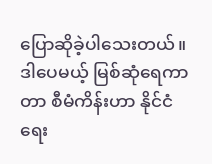ပြောဆိုခဲ့ပါသေးတယ်။ ဒါပေမယ့် မြစ်ဆုံရေကာတာ စီမံကိန်းဟာ နိုင်ငံရေး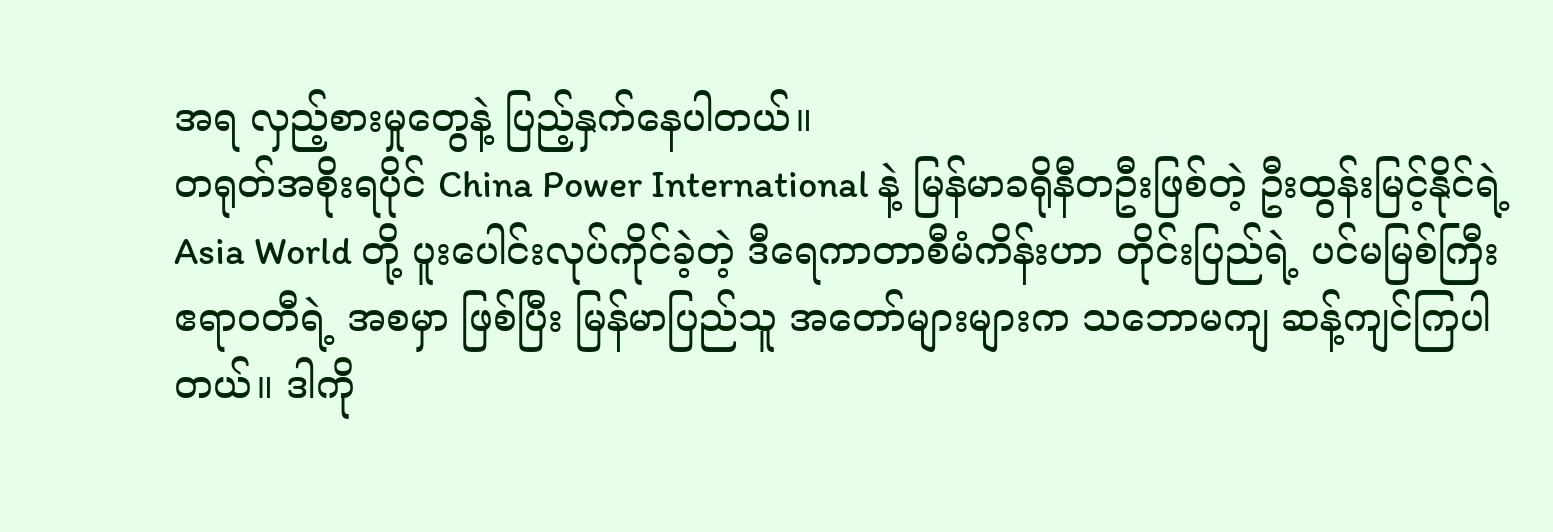အရ လှည့်စားမှုတွေနဲ့ ပြည့်နှက်နေပါတယ်။
တရုတ်အစိုးရပိုင် China Power International နဲ့ မြန်မာခရိုနီတဦးဖြစ်တဲ့ ဦးထွန်းမြင့်နိုင်ရဲ့ Asia World တို့ ပူးပေါင်းလုပ်ကိုင်ခဲ့တဲ့ ဒီရေကာတာစီမံကိန်းဟာ တိုင်းပြည်ရဲ့ ပင်မမြစ်ကြီး ဧရာဝတီရဲ့ အစမှာ ဖြစ်ပြီး မြန်မာပြည်သူ အတော်များများက သဘောမကျ ဆန့်ကျင်ကြပါတယ်။ ဒါကို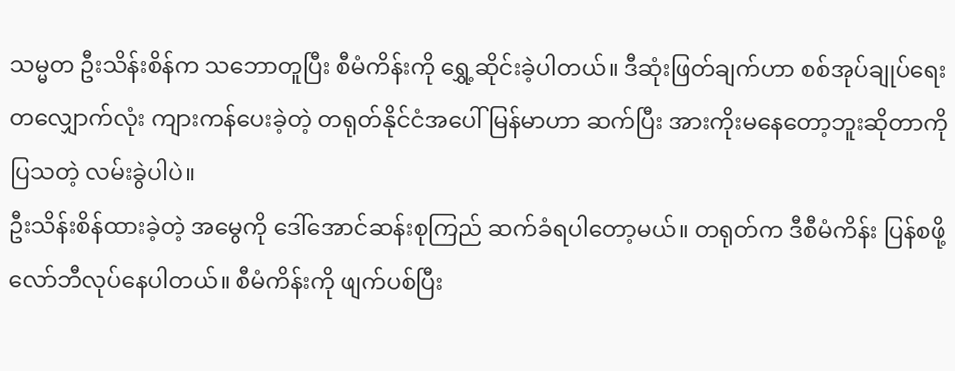သမ္မတ ဦးသိန်းစိန်က သဘောတူပြီး စီမံကိန်းကို ရွှေ့ဆိုင်းခဲ့ပါတယ်။ ဒီဆုံးဖြတ်ချက်ဟာ စစ်အုပ်ချုပ်ရေးတလျှောက်လုံး ကျားကန်ပေးခဲ့တဲ့ တရုတ်နိုင်ငံအပေါ် မြန်မာဟာ ဆက်ပြီး အားကိုးမနေတော့ဘူးဆိုတာကို ပြသတဲ့ လမ်းခွဲပါပဲ။
ဦးသိန်းစိန်ထားခဲ့တဲ့ အမွေကို ဒေါ်အောင်ဆန်းစုကြည် ဆက်ခံရပါတော့မယ်။ တရုတ်က ဒီစီမံကိန်း ပြန်စဖို့ လော်ဘီလုပ်နေပါတယ်။ စီမံကိန်းကို ဖျက်ပစ်ပြီး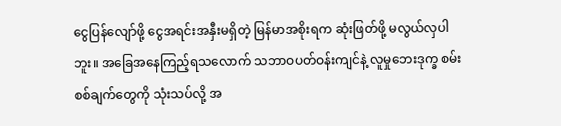ငွေပြန်လျော်ဖို့ ငွေအရင်းအနှီးမရှိတဲ့ မြန်မာအစိုးရက ဆုံးဖြတ်ဖို့ မလွယ်လှပါဘူး။ အခြေအနေကြည့်ရသလောက် သဘာဝပတ်ဝန်းကျင်နဲ့ လူမှုဘေးဒုက္ခ စမ်းစစ်ချက်တွေကို သုံးသပ်လို့ အ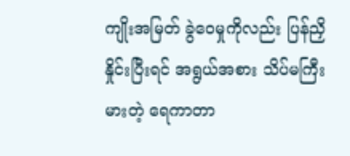ကျိုးအမြတ် ခွဲဝေမှုကိုလည်း ပြန်ညှိနှိုင်းပြီးရင် အရွယ်အစား သိပ်မကြီးမားတဲ့ ရေကာတာ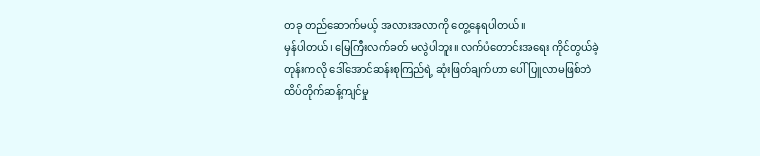တခု တည်ဆောက်မယ့် အလားအလာကို တွေ့နေရပါတယ်။
မှန်ပါတယ်၊ မြေကြီးလက်ခတ် မလွဲပါဘူး။ လက်ပံတောင်းအရေး ကိုင်တွယ်ခဲ့တုန်းကလို ဒေါ်အောင်ဆန်းစုကြည်ရဲ့ ဆုံးဖြတ်ချက်ဟာ ပေါ်ပြူလာမဖြစ်ဘဲ ထိပ်တိုက်ဆန့်ကျင်မှု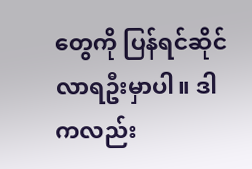တွေကို ပြန်ရင်ဆိုင်လာရဦးမှာပါ။ ဒါကလည်း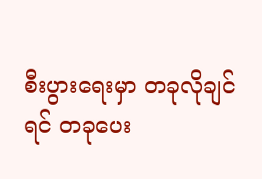စီးပွားရေးမှာ တခုလိုချင်ရင် တခုပေး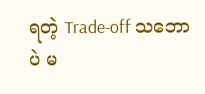ရတဲ့ Trade-off သဘောပဲ မ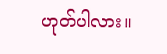ဟုတ်ပါလား။